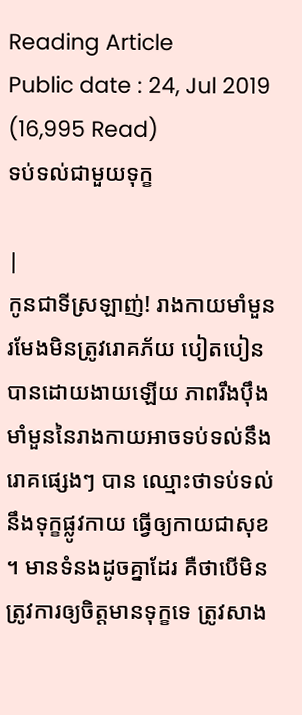Reading Article
Public date : 24, Jul 2019 (16,995 Read)
ទប់ទល់ជាមួយទុក្ខ

|
កូនជាទីស្រឡាញ់! រាងកាយមាំមួន រមែងមិនត្រូវរោគភ័យ បៀតបៀនបានដោយងាយឡើយ ភាពរឹងប៉ឹងមាំមួននៃរាងកាយអាចទប់ទល់នឹងរោគផ្សេងៗ បាន ឈ្មោះថាទប់ទល់នឹងទុក្ខផ្លូវកាយ ធ្វើឲ្យកាយជាសុខ ។ មានទំនងដូចគ្នាដែរ គឺថាបើមិនត្រូវការឲ្យចិត្តមានទុក្ខទេ ត្រូវសាង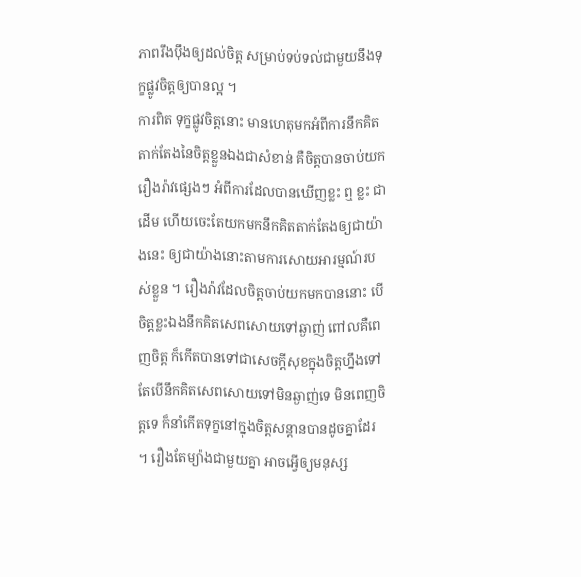ភាពរឹងប៉ឹងឲ្យដល់ចិត្ត សម្រាប់ទប់ទល់ជាមួយនឹងទុក្ខផ្លូវចិត្តឲ្យបានល្អ ។
ការពិត ទុក្ខផ្លូវចិត្តនោះ មានហេតុមកអំពីការនឹកគិតតាក់តែងនៃចិត្តខ្លួនឯងជាសំខាន់ គឺចិត្តបានចាប់យករឿងរ៉ាវផ្សេងៗ អំពីការដែលបានឃើញខ្លះ ឮ ខ្លះ ជាដើម ហើយចេះតែយកមកនឹកគិតតាក់តែងឲ្យជាយ៉ាងនេះ ឲ្យជាយ៉ាងនោះតាមការសោយអារម្មណ៍របស់ខ្លួន ។ រឿងរ៉ាវដែលចិត្តចាប់យកមកបាននោះ បើចិត្តខ្លះឯងនឹកគិតសេពសោយទៅឆ្ងាញ់ ពៅលគឺពេញចិត្ត ក៏កើតបានទៅជាសេចក្តីសុខក្នុងចិត្តហ្នឹងទៅ តែបើនឹកគិតសេពសោយទៅមិនឆ្ងាញ់ទេ មិនពេញចិត្តទេ ក៏នាំកើតទុក្ខនៅក្នុងចិត្តសន្តានបានដូចគ្នាដែរ ។ រឿងតែម្យ៉ាងជាមួយគ្នា អាចអ្វើឲ្យមនុស្ស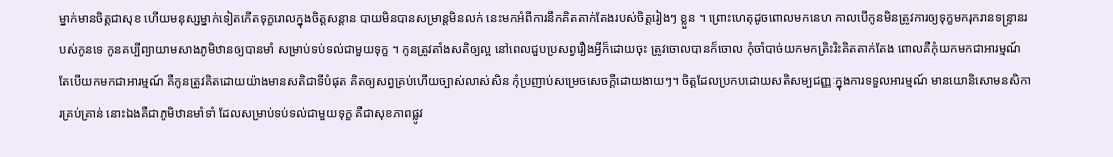ម្នាក់មានចិត្តជាសុខ ហើយមនុស្សម្នាក់ទៀតកើតទុក្ខរោលក្នុងចិត្តសន្តាន បាយមិនបានសម្រាន្តមិនលក់ នេះមកអំពីការនឹកគិតតាក់តែងរបស់ចិត្តរៀងៗ ខ្លួន ។ ព្រោះហេតុដូចពោលមកនេហ កាលបើកូនមិនត្រូវការឲ្យទុក្ខមករុករានទន្ទ្រានរបស់កូនទេ កូនគប្បីព្យាយាមសាងភូមិឋានឲ្យបានមាំ សម្រាប់ទប់ទល់ជាមួយទុក្ខ ។ កូនត្រូវតាំងសតិឲ្យល្អ នៅពេលជួបប្រសព្វរឿងអ្វីក៏ដោយចុះ ត្រូវចោលបានក៏ចោល កុំចាំបាច់យកមកត្រិះរិះគិតតាក់តែង ពោលគឺកុំយកមកជាអារម្មណ៍ តែបើយកមកជាអារម្មណ៍ គឺកូនត្រូវគិតដោយយ៉ាងមានសតិជាទីបំផុត គិតឲ្យសព្វគ្រប់ហើយច្បាស់លាស់សិន កុំប្រញាប់សម្រេចសេចក្តីដោយងាយៗ។ ចិត្តដែលប្រកបដោយសតិសម្បជញ្ញៈក្នុងការទទួលអារម្មណ៍ មានយោនិសោមនសិការគ្រប់គ្រាន់ នោះឯងគឺជាភូមិឋានមាំទាំ ដែលសម្រាប់ទប់ទល់ជាមួយទុក្ខ គឺជាសុខភាពផ្លូវ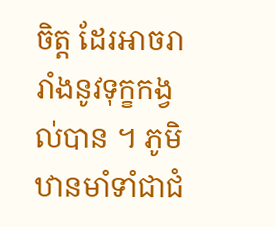ចិត្ត ដែរអាចរារាំងនូវទុក្ខកង្វល់បាន ។ ភូមិឋានមាំទាំជាជំ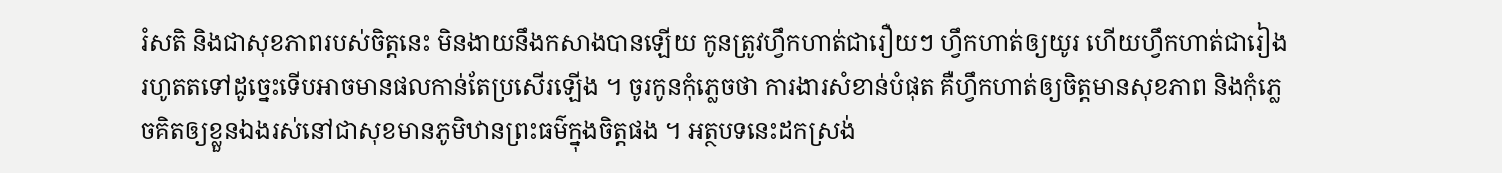រំសតិ និងជាសុខភាពរបស់ចិត្តនេះ មិនងាយនឹងកសាងបានឡើយ កូនត្រូវហ្វឹកហាត់ជារឿយៗ ហ្វឹកហាត់ឲ្យយូរ ហើយហឹ្វកហាត់ជារៀងរហូតតទៅដូច្នេះទើបអាចមានផលកាន់តែប្រសើរឡើង ។ ចូរកូនកុំភ្លេចថា ការងារសំខាន់បំផុត គឺហ្វឹកហាត់ឲ្យចិត្តមានសុខភាព និងកុំភ្លេចគិតឲ្យខ្លួនឯងរស់នៅជាសុខមានភូមិឋានព្រះធម៌ក្នុងចិត្តផង ។ អត្ថបទនេះដកស្រង់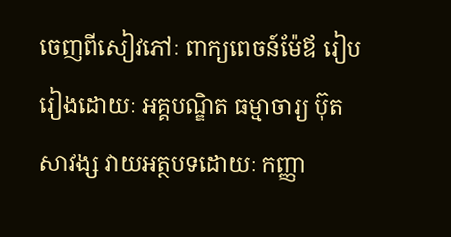ចេញពីសៀវភៅៈ ពាក្យពេចន៍ម៉ែឪ រៀបរៀងដោយៈ អគ្គបណ្ឌិត ធម្មាចារ្យ ប៊ុត សាវង្ស វាយអត្ថបទដោយៈ កញ្ញា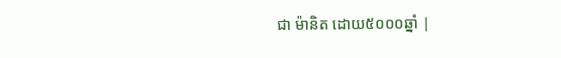ជា ម៉ានិត ដោយ៥០០០ឆ្នាំ |